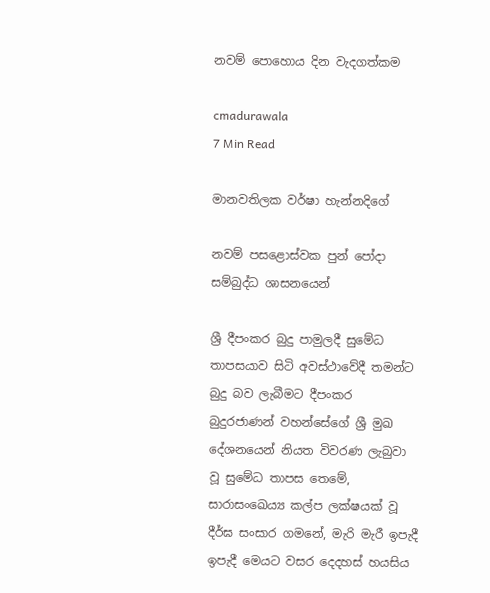නවම් පොහොය දින වැදගත්කම

cmadurawala
7 Min Read

මානවතිලක වර්ෂා හැන්නදිගේ

නවම් පසළොස්වක පුන් පෝදා සම්බුද්ධ ශාසනයෙන්

ශ්‍රී දීපංකර බුදු පාමුලදී සුමේධ තාපසයාව සිටි අවස්ථාවේදී තමන්ට බුදු බව ලැබීමට දීපංකර බුදුරජාණන් වහන්සේගේ ශ්‍රී මුඛ දේශනයෙන් නියත විවරණ ලැබුවා වූ සුමේධ තාපස තෙමේ, සාරාසංඛෙය්‍ය කල්ප ලක්ෂයක් වූ දීර්ඝ සංසාර ගමනේ, මැරි මැරී ඉපැදී ඉපැදී මෙයට වසර දෙදහස් හයසිය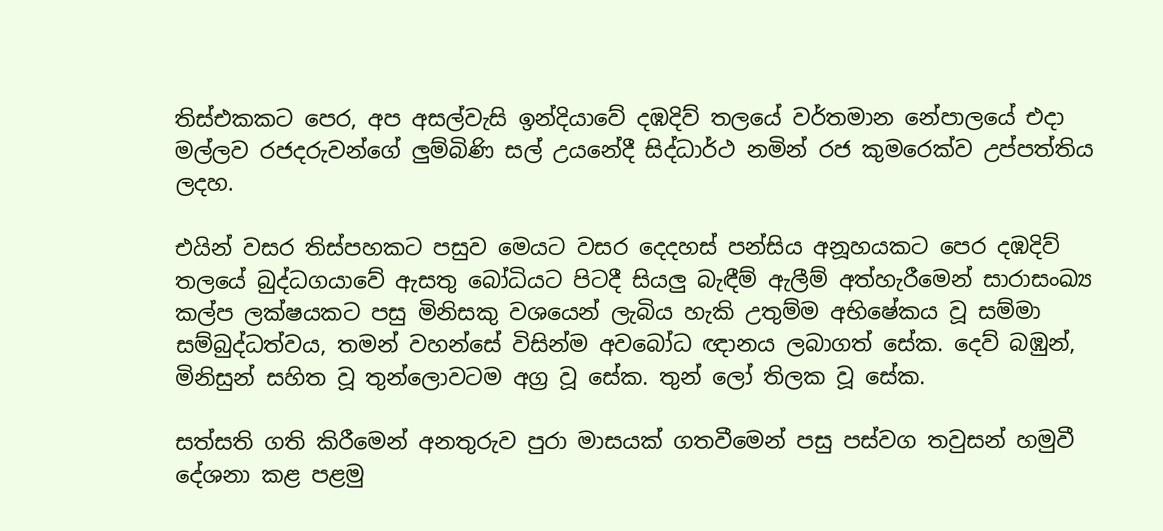තිස්එකකට පෙර, අප අසල්වැසි ඉන්දියාවේ දඹදිව් තලයේ වර්තමාන නේපාලයේ එදා මල්ලව රජදරුවන්ගේ ලුම්බිණි සල් උයනේදී සිද්ධාර්ථ නමින් රජ කුමරෙක්ව උප්පත්තිය ලදහ.

එයින් වසර තිස්පහකට පසුව මෙයට වසර දෙදහස් පන්සිය අනූහයකට පෙර දඹදිව් තලයේ බුද්ධගයාවේ ඇසතු බෝධියට පිටදී සියලු බැඳීම් ඇලීම් අත්හැරීමෙන් සාරාසංඛ්‍ය කල්ප ලක්ෂයකට පසු මිනිසකු වශයෙන් ලැබිය හැකි උතුම්ම අභිෂේකය වූ සම්මා සම්බුද්ධත්වය, තමන් වහන්සේ විසින්ම අවබෝධ ඥානය ලබාගත් සේක. දෙව් බඹුන්, මිනිසුන් සහිත වූ තුන්ලොවටම අග්‍ර වූ සේක. තුන් ලෝ තිලක වූ සේක.

සත්සති ගති කිරීමෙන් අනතුරුව පුරා මාසයක් ගතවීමෙන් පසු පස්වග තවුසන් හමුවී දේශනා කළ පළමු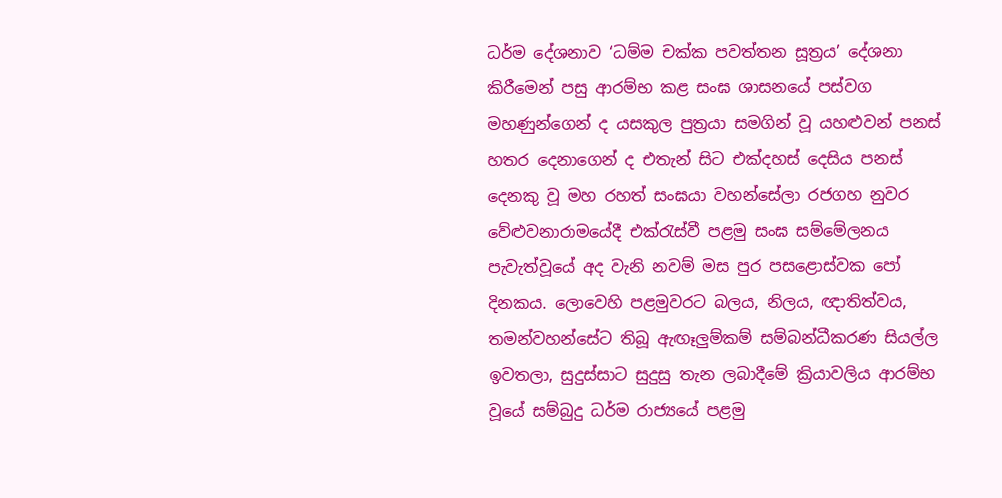ධර්ම දේශනාව ‘ධම්ම චක්ක පවත්තන සූත්‍රය’ දේශනා කිරීමෙන් පසු ආරම්භ කළ සංඝ ශාසනයේ පස්වග මහණුන්ගෙන් ද යසකුල පුත්‍රයා සමගින් වූ යහළුවන් පනස් හතර දෙනාගෙන් ද එතැන් සිට එක්දහස් දෙසිය පනස් දෙනකු වූ මහ රහත් සංඝයා වහන්සේලා රජගහ නුවර වේළුවනාරාමයේදී එක්රැස්වී පළමු සංඝ සම්මේලනය පැවැත්වූයේ අද වැනි නවම් මස පුර පසළොස්වක පෝ දිනකය. ලොවෙහි පළමුවරට බලය, නිලය, ඥාතිත්වය, තමන්වහන්සේට තිබූ ඇඟෑලුම්කම් සම්බන්ධීකරණ සියල්ල ඉවතලා, සුදුස්සාට සුදුසු තැන ලබාදීමේ ක්‍රියාවලිය ආරම්භ වූයේ සම්බුදු ධර්ම රාජ්‍යයේ පළමු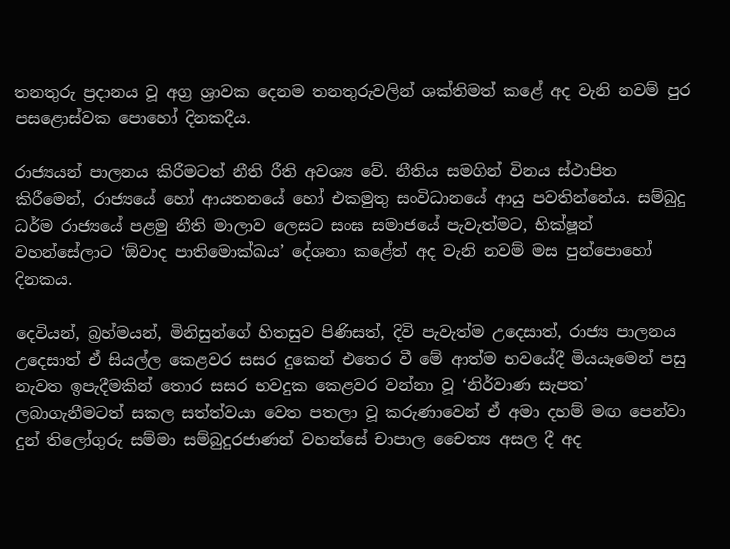තනතුරු ප්‍රදානය වූ අග්‍ර ශ්‍රාවක දෙනම තනතුරුවලින් ශක්තිමත් කළේ අද වැනි නවම් පුර පසළොස්වක පොහෝ දිනකදීය.

රාජ්‍යයන් පාලනය කිරීමටත් නීති රීති අවශ්‍ය වේ. නීතිය සමගින් විනය ස්ථාපිත කිරීමෙන්, රාජ්‍යයේ හෝ ආයතනයේ හෝ එකමුතු සංවිධානයේ ආයු පවතින්නේය. සම්බුදු ධර්ම රාජ්‍යයේ පළමු නීති මාලාව ලෙසට සංඝ සමාජයේ පැවැත්මට, භික්ෂූන් වහන්සේලාට ‘ඕවාද පාතිමොක්ඛය’ දේශනා කළේත් අද වැනි නවම් මස පුන්පොහෝ දිනකය.

දෙවියන්, බ්‍රහ්මයන්, මිනිසුන්ගේ හිතසුව පිණිසත්, දිවි පැවැත්ම උදෙසාත්, රාජ්‍ය පාලනය උදෙසාත් ඒ සියල්ල කෙළවර සසර දුකෙන් එතෙර වී මේ ආත්ම භවයේදී මියයෑමෙන් පසු නැවත ඉපැදීමකින් තොර සසර භවදුක කෙළවර වන්නා වූ ‘නිර්වාණ සැපත’ ලබාගැනීමටත් සකල සත්ත්වයා වෙත පතලා වූ කරුණාවෙන් ඒ අමා දහම් මඟ පෙන්වා දුන් තිලෝගුරු සම්මා සම්බුදුරජාණන් වහන්සේ චාපාල චෛත්‍ය අසල දී අද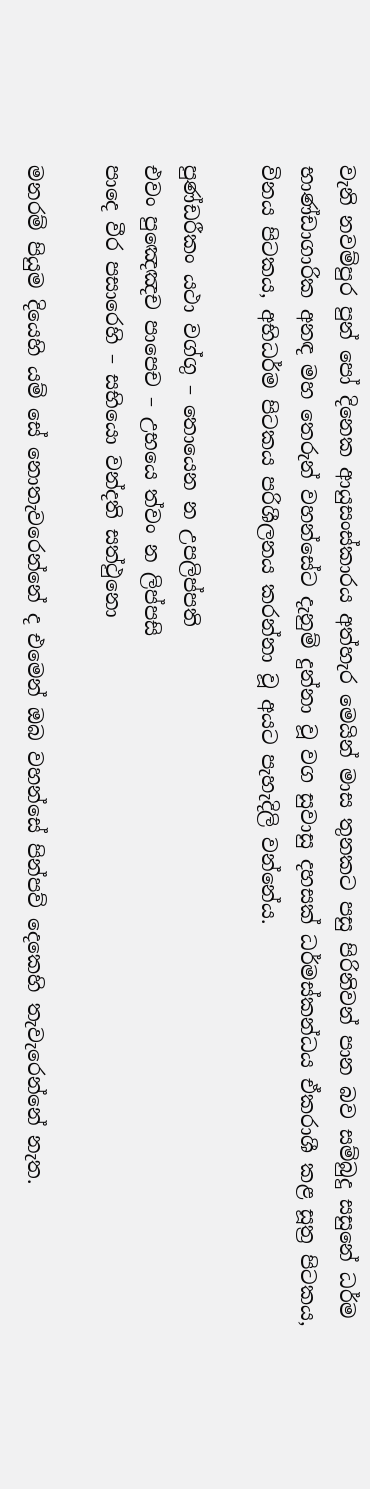වැනි නවම්පුර පුන් පෝ දිනෙක ආයුසංස්කාරය අත්හැර මෙයින් මාස තුනකට පසු පිරිනිවන් පාන බව සම්බුදු සසුනේ ධර්ම භාණ්ඩාගාරික අනඳ මහ තෙරුන් වහන්සේට දැනුම් දුන්නා වූ වග සුවාසු දහසක් ධර්මස්කන්ධය ඒකරාශී කළ සූත්‍ර පිටකය, විනය පිටකය, අභිධර්ම පිටකය පරිශීලනය කරන්නා වූ අයට පැහැදිලි වන්නේය.

පුණ්ඩරීකං යථා වග්ගු – තොයෙන න උපලිප්පති
එවං පුඤෙඤච පාපෙච – උභයෙ ත්වං න ලිප්පසි
පාදෙ වීර පසාරෙහි – සභියො වන්දති සත්ථුනො

මනරම් පියුම දියෙහි යම් සේ නොතැවරෙන්නේ ද එමෙන් ඔබ වහන්සේ පින්පව් දෙකෙහි තැවැරෙන්නේ නැත.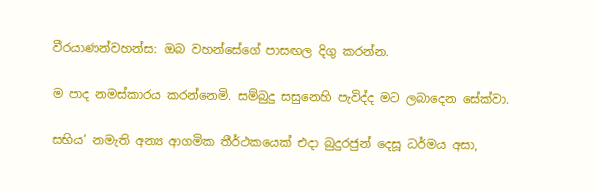වීරයාණන්වහන්ස: ඔබ වහන්සේගේ පාසඟල දිගු කරන්න.

ම පාද නමස්කාරය කරන්නෙමි. සම්බුදු සසුනෙහි පැවිද්ද මට ලබාදෙන සේක්වා.

සභිය’ නමැති අන්‍ය ආගමික තීර්ථකයෙක් එදා බුදුරජුන් දෙසූ ධර්මය අසා,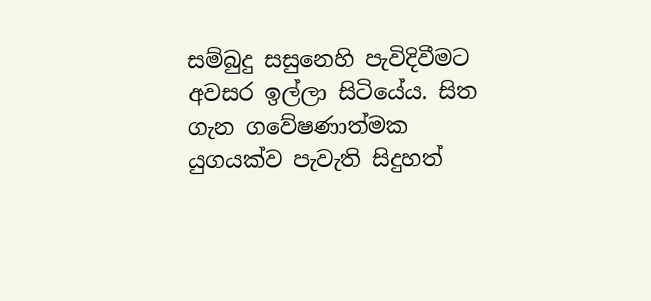සම්බුදු සසුනෙහි පැවිදිවීමට අවසර ඉල්ලා සිටියේය. සිත ගැන ගවේෂණාත්මක යුගයක්ව පැවැති සිදුහත්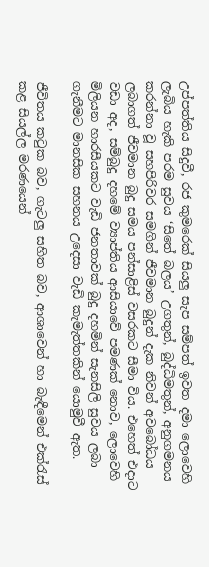උප්පත්තිය සිදුවී, රජ කුමරෙක් සියලු සැප සම්පත් ඉවත දමා ලොවෙහි ලැබිය හැකි පරම සුවය ‘සිතේ බලය’ උගතුන්, බුද්ධිමතුන්, අනුගමනය කරන්නා වූ සහපිරිවර සමගින් ජීවමාන බුදුන් දැක නිවන් අවබෝධය ලබාගත් ජීවමාන බුදු සමය පන්සාළිස් වසරකට සීමා විය. එහෙත් එදාට වඩා අද, සම්බුදු දහමේ ව්‍යාප්තිය ආසියාවේ පමණක් නොව, ලොවෙහි මිලියන හාරසීයකට වැඩි ජනතාවක් බුදු දහමින් සැනසිලි සුවය ලබා ගැනීමට මානසික සහනය උදෙසා වැඩි කැමැත්තකින් යොමුවී ඇත.

ජීවිතය කටුක බව, ගැටලු සහිත බව, ආශාවෙන් හා බැඳීමෙන් එක්රැස් කළ සියල්ල මරණයෙන්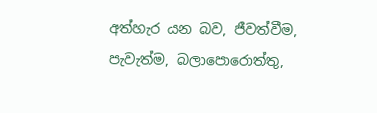අත්හැර යන බව, ජීවත්වීම, පැවැත්ම, බලාපොරොත්තු,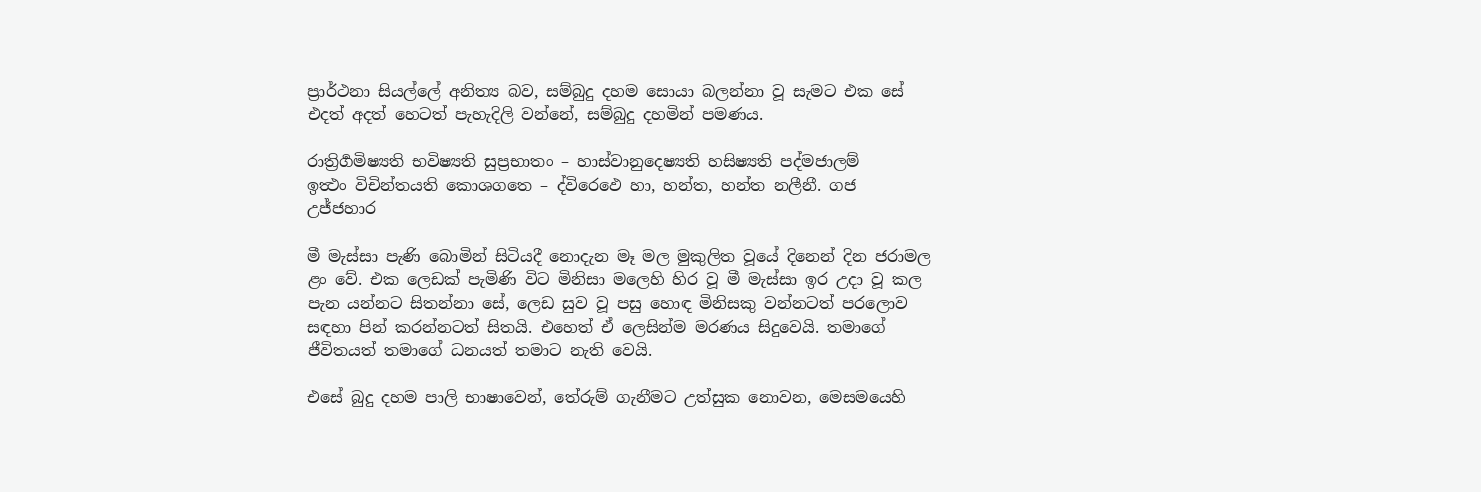ප්‍රාර්ථනා සියල්ලේ අනිත්‍ය බව, සම්බුදු දහම සොයා බලන්නා වූ සැමට එක සේ එදත් අදත් හෙටත් පැහැදිලි වන්නේ, සම්බුදු දහමින් පමණය.

රාත්‍රිර්‍ගමිෂ්‍යති භවිෂ්‍යති සුප්‍රභාතං – හාස්වානුදෙෂ්‍යති හසිෂ්‍යති පද්මජාලම්
ඉත්‍ථං විචින්තයති කොශගතෙ – ද්විරෙඵෙ හා, හන්ත, හන්ත නලීනී. ගජ උජ්ජහාර

මී මැස්සා පැණි බොමින් සිටියදී නොදැන මෑ මල මුකුලිත වූයේ දිනෙන් දින ජරාමල ළං වේ. එක ලෙඩක් පැමිණි විට මිනිසා මලෙහි හිර වූ මී මැස්සා ඉර උදා වූ කල පැන යන්නට සිතන්නා සේ, ලෙඩ සුව වූ පසු හොඳ මිනිසකු වන්නටත් පරලොව සඳහා පින් කරන්නටත් සිතයි. එහෙත් ඒ ලෙසින්ම මරණය සිදුවෙයි. තමාගේ ජීවිතයත් තමාගේ ධනයත් තමාට නැති වෙයි.

එසේ බුදු දහම පාලි භාෂාවෙන්, තේරුම් ගැනීමට උත්සුක නොවන, මෙසමයෙහි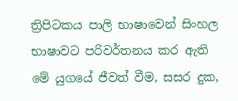ත්‍රිපිටකය පාලි භාෂාවෙන් සිංහල භාෂාවට පරිවර්තනය කර ඇති මේ යුගයේ ජීවත් වීම, සසර දුක,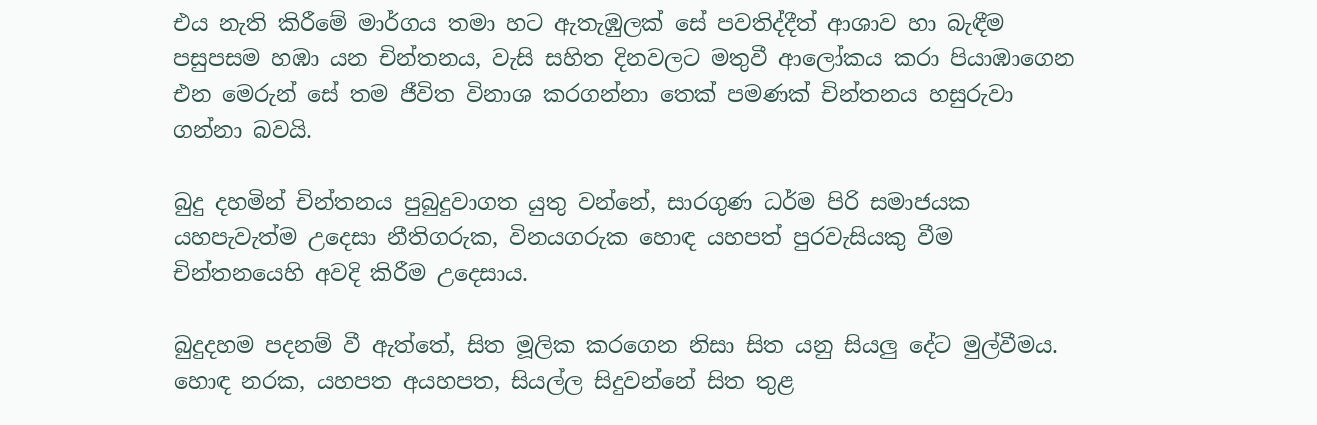එය නැති කිරීමේ මාර්ගය තමා හට ඇතැඹුලක් සේ පවතිද්දීත් ආශාව හා බැඳීම පසුපසම හඹා යන චින්තනය, වැසි සහිත දිනවලට මතුවී ආලෝකය කරා පියාඹාගෙන එන මෙරුන් සේ තම ජීවිත විනාශ කරගන්නා තෙක් පමණක් චින්තනය හසුරුවා ගන්නා බවයි.

බුදු දහමින් චින්තනය පුබුදුවාගත යුතු වන්නේ, සාරගුණ ධර්ම පිරි සමාජයක යහපැවැත්ම උදෙසා නීතිගරුක, විනයගරුක හොඳ යහපත් පුරවැසියකු වීම චින්තනයෙහි අවදි කිරීම උදෙසාය.

බුදුදහම පදනම් වී ඇත්තේ, සිත මූලික කරගෙන නිසා සිත යනු සියලු දේට මුල්වීමය. හොඳ නරක, යහපත අයහපත, සියල්ල සිදුවන්නේ සිත තුළ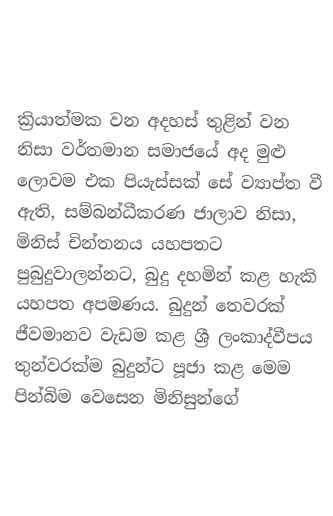ක්‍රියාත්මක වන අදහස් තුළින් වන නිසා වර්තමාන සමාජයේ අද මුළු ලොවම එක පියැස්සක් සේ ව්‍යාප්ත වී ඇති, සම්බන්ධීකරණ ජාලාව නිසා, මිනිස් චින්තනය යහපතට පුබුදුවාලන්නට, බුදු දහමින් කළ හැකි යහපත අපමණය. බුදුන් තෙවරක් ජීවමානව වැඩම කළ ශ්‍රී ලංකාද්වීපය තුන්වරක්ම බුදුන්ට පූජා කළ මෙම පින්බිම වෙසෙන මිනිසුන්ගේ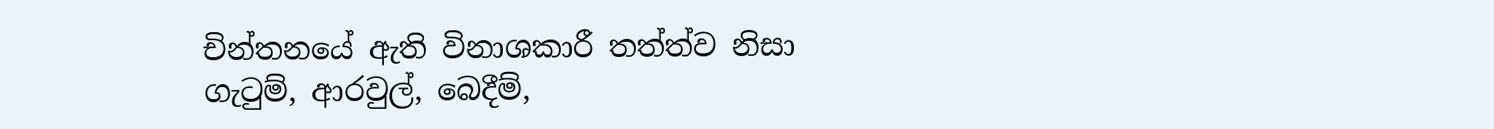චින්තනයේ ඇති විනාශකාරී තත්ත්ව නිසා ගැටුම්, ආරවුල්, බෙදීම්,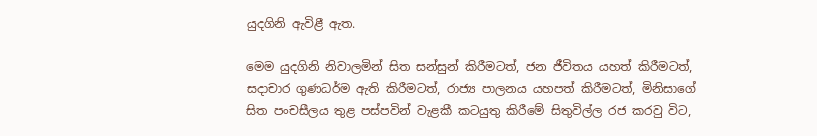යුදගිනි ඇවිළී ඇත.

මෙම යුදගිනි නිවාලමින් සිත සන්සුන් කිරීමටත්, ජන ජීවිතය යහත් කිරීමටත්, සදාචාර ගුණධර්ම ඇති කිරීමටත්, රාජ්‍ය පාලනය යහපත් කිරීමටත්, මිනිසාගේ සිත පංචසීලය තුළ පස්පවින් වැළකී කටයුතු කිරීමේ සිතුවිල්ල රජ කරවු විට,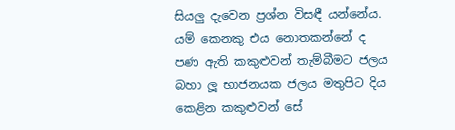සියලු දැවෙන ප්‍රශ්න විසඳී යන්නේය. යම් කෙනකු එය නොතකන්නේ ද පණ ඇති කකුළුවන් තැම්බීමට ජලය බහා ලූ භාජනයක ජලය මතුපිට දිය කෙළින කකුළුවන් සේ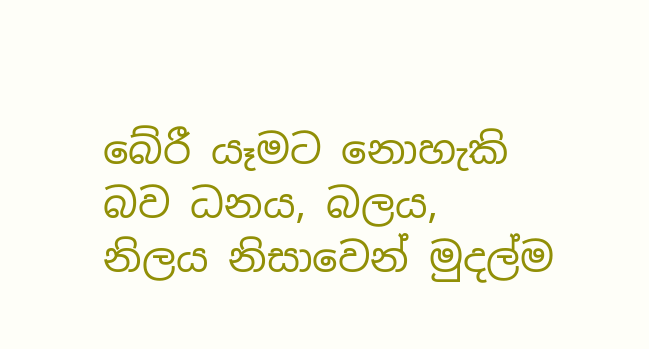බේරී යෑමට නොහැකි බව ධනය, බලය, නිලය නිසාවෙන් මුදල්ම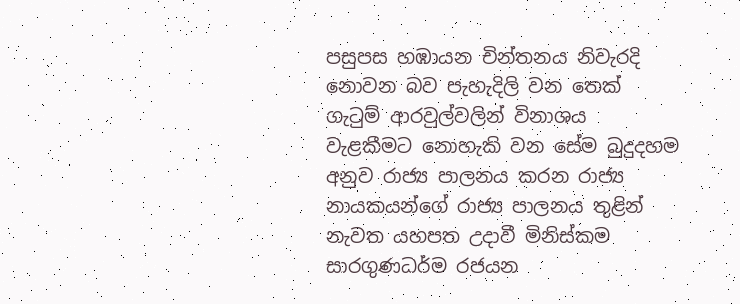පසුපස හඹායන චින්තනය නිවැරදි නොවන බව පැහැදිලි වන තෙක් ගැටුම් ආරවුල්වලින් විනාශය වැළකීමට නොහැකි වන සේම බුදුදහම අනුව රාජ්‍ය පාලනය කරන රාජ්‍ය නායකයන්ගේ රාජ්‍ය පාලනය තුළින් නැවත යහපත උදාවී මිනිස්කම සාරගුණධර්ම රජයන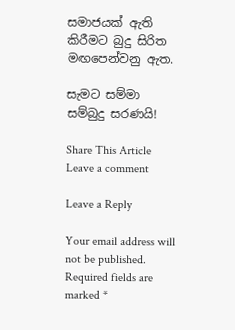සමාජයක් ඇති කිරීමට බුදු සිරිත මඟපෙන්වනු ඇත.

සැමට සම්මා සම්බුදු සරණයි!

Share This Article
Leave a comment

Leave a Reply

Your email address will not be published. Required fields are marked *